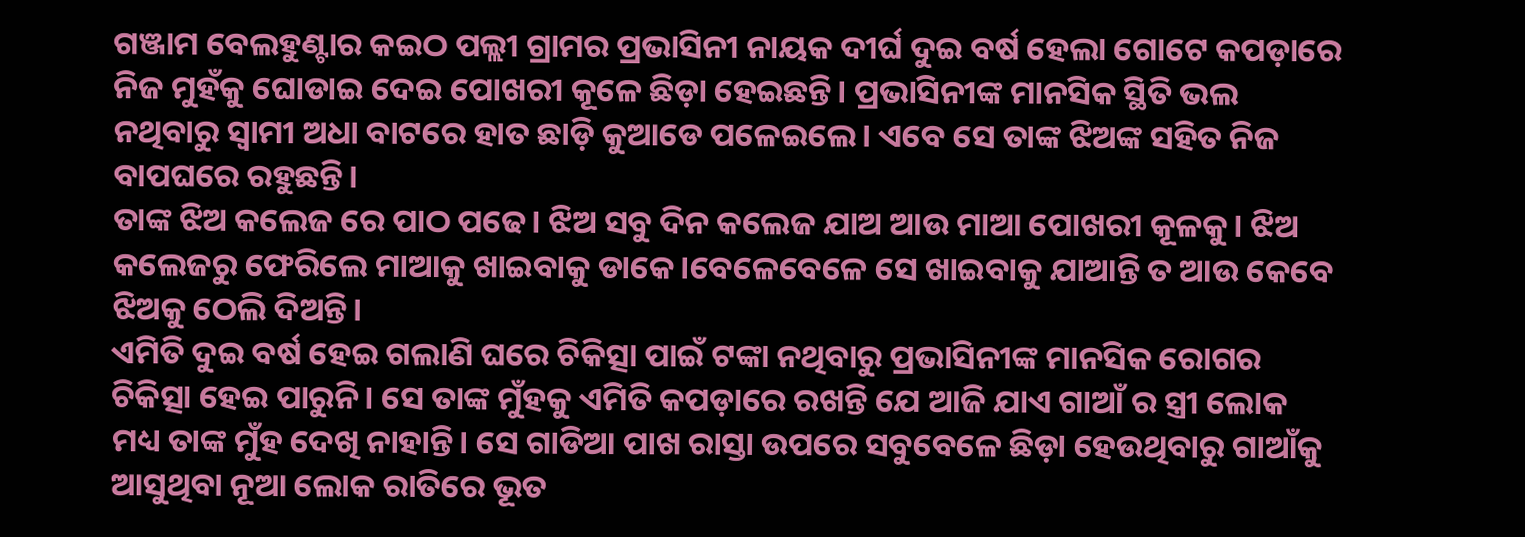ଗଞ୍ଜାମ ବେଲହୁଣ୍ଟାର କଇଠ ପଲ୍ଲୀ ଗ୍ରାମର ପ୍ରଭାସିନୀ ନାୟକ ଦୀର୍ଘ ଦୁଇ ବର୍ଷ ହେଲା ଗୋଟେ କପଡ଼ାରେ ନିଜ ମୁହଁକୁ ଘୋଡାଇ ଦେଇ ପୋଖରୀ କୂଳେ ଛିଡ଼ା ହେଇଛନ୍ତି। ପ୍ରଭାସିନୀଙ୍କ ମାନସିକ ସ୍ଥିତି ଭଲ ନଥିବାରୁ ସ୍ବାମୀ ଅଧା ବାଟରେ ହାତ ଛାଡ଼ି କୁଆଡେ ପଳେଇଲେ। ଏବେ ସେ ତାଙ୍କ ଝିଅଙ୍କ ସହିତ ନିଜ ବାପଘରେ ରହୁଛନ୍ତି।
ତାଙ୍କ ଝିଅ କଲେଜ ରେ ପାଠ ପଢେ। ଝିଅ ସବୁ ଦିନ କଲେଜ ଯାଅ ଆଉ ମାଆ ପୋଖରୀ କୂଳକୁ। ଝିଅ କଲେଜରୁ ଫେରିଲେ ମାଆକୁ ଖାଇବାକୁ ଡାକେ।ବେଳେବେଳେ ସେ ଖାଇବାକୁ ଯାଆନ୍ତି ତ ଆଉ କେବେ ଝିଅକୁ ଠେଲି ଦିଅନ୍ତି।
ଏମିତି ଦୁଇ ବର୍ଷ ହେଇ ଗଲାଣି ଘରେ ଚିକିତ୍ସା ପାଇଁ ଟଙ୍କା ନଥିବାରୁ ପ୍ରଭାସିନୀଙ୍କ ମାନସିକ ରୋଗର ଚିକିତ୍ସା ହେଇ ପାରୁନି। ସେ ତାଙ୍କ ମୁଁହକୁ ଏମିତି କପଡ଼ାରେ ରଖନ୍ତି ଯେ ଆଜି ଯାଏ ଗାଆଁ ର ସ୍ତ୍ରୀ ଲୋକ ମଧ୍ୟ ତାଙ୍କ ମୁଁହ ଦେଖି ନାହାନ୍ତି। ସେ ଗାଡିଆ ପାଖ ରାସ୍ତା ଉପରେ ସବୁବେଳେ ଛିଡ଼ା ହେଉଥିବାରୁ ଗାଆଁକୁ ଆସୁଥିବା ନୂଆ ଲୋକ ରାତିରେ ଭୂତ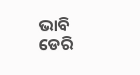ଭାବି ଡେରି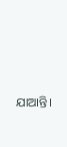ଯାଆନ୍ତି।